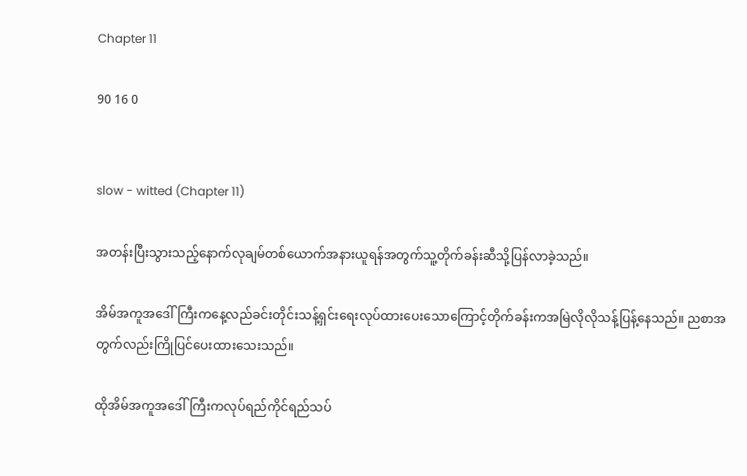Chapter 11

90 16 0


slow - witted (Chapter 11)

အတန်းပြီးသွားသည့်နောက်လုချမ်တစ်ယောက်အနားယူရန်အတွက်သူ့တိုက်ခန်းဆီသို့ပြန်လာခဲ့သည်။

အိမ်အကူအဒေါ်ကြီးကနေ့လည်ခင်းတိုင်းသန့်ရှင်းရေးလုပ်ထားပေးသောကြောင့်တိုက်ခန်းကအမြဲလိုလိုသန့်ပြန့်နေသည်။ ညစာအတွက်လည်းကြိုပြင်ပေးထားသေးသည်။

ထိုအိမ်အကူအဒေါ်ကြီးကလုပ်ရည်ကိုင်ရည်သပ်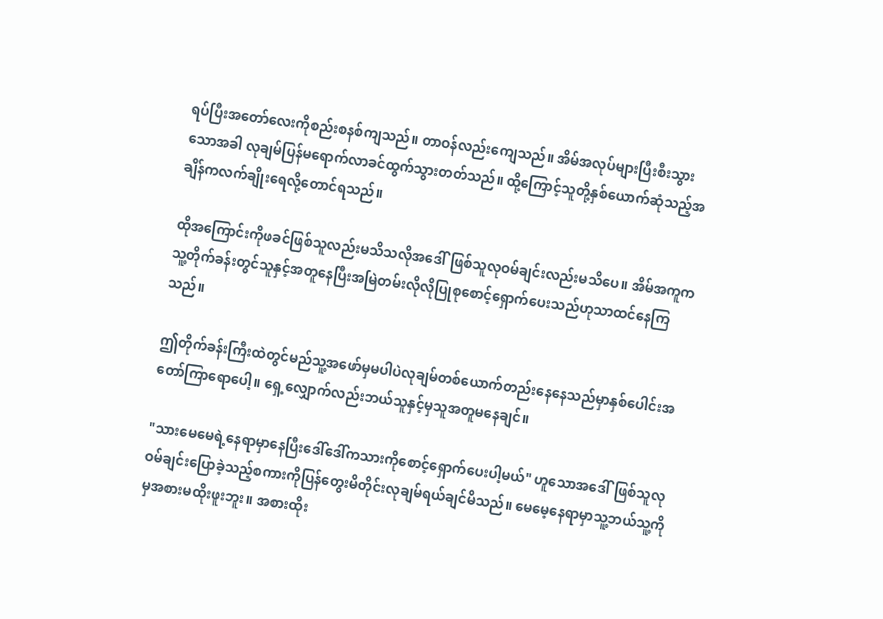ရပ်ပြီးအတော်လေးကိုစည်းစနစ်ကျသည်။ တာဝန်လည်းကျေသည်။ အိမ်အလုပ်များပြီးစီးသွားသောအခါ လုချမ်ပြန်မရောက်လာခင်ထွက်သွားတတ်သည်။ ထို့ကြောင့်သူတို့နှစ်ယောက်ဆုံသည့်အချိန်ကလက်ချိုးရေလို့တောင်ရသည်။

ထိုအကြောင်းကိုဖခင်ဖြစ်သူလည်းမသိသလိုအဒေါ်ဖြစ်သူလုဝမ်ချင်းလည်းမသိပေ။ အိမ်အကူကသူ့တိုက်ခန်းတွင်သူနှင့်အတူနေပြီးအမြဲတမ်းလိုလိုပြုစုစောင့်ရှောက်ပေးသည်ဟုသာထင်နေကြသည်။

ဤတိုက်ခန်းကြီးထဲတွင်မည်သူ့အဖော်မှမပါပဲလုချမ်တစ်ယောက်တည်းနေနေသည်မှာနှစ်ပေါင်းအတော်ကြာရောပေါ့။ ရှေ့လျှောက်လည်းဘယ်သူနှင့်မှသူအတူမနေချင်။

"သားမေမေရဲ့နေရာမှာနေပြီးဒေါ်ဒေါ်ကသားကိုစောင့်ရှောက်ပေးပါ့မယ်" ဟူသောအဒေါ်ဖြစ်သူလုဝမ်ချင်းပြောခဲ့သည့်စကားကိုပြန်တွေးမိတိုင်းလုချမ်ရယ်ချင်မိသည်။ မေမေ့နေရာမှာသူ့ဘယ်သူ့ကိုမှအစားမထိုးဖူးဘူး။ အစားထိုး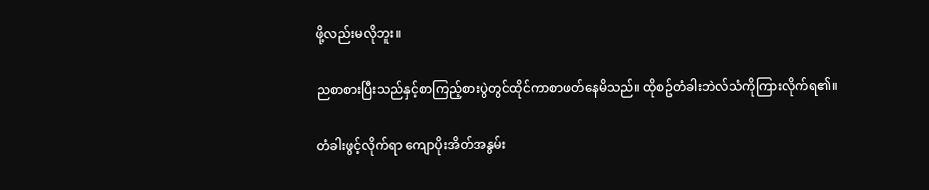ဖို့လည်းမလိုဘူး။

ညစာစားပြီးသည်နှင့်စာကြည့်စားပွဲတွင်ထိုင်ကာစာဖတ်နေမိသည်။ ထိုစဥ်တံခါးဘဲလ်သံကိုကြားလိုက်ရ၏။

တံခါးဖွင့်လိုက်ရာ ကျောပိုးအိတ်အနွမ်း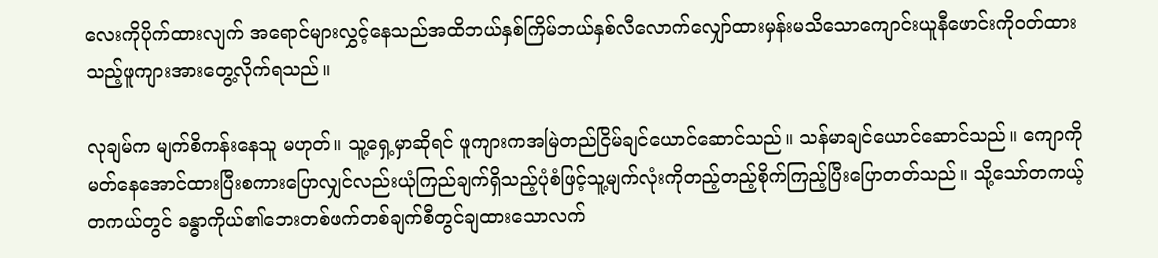လေးကိုပိုက်ထားလျက် အရောင်များလွှင့်နေသည်အထိဘယ်နှစ်ကြိမ်ဘယ်နှစ်လီလောက်လျှော်ထားမှန်းမသိသောကျောင်းယူနီဖောင်းကိုဝတ်ထားသည့်ဖူကျားအားတွေ့လိုက်ရသည်။

လုချမ်က မျက်စိကန်းနေသူ မဟုတ်။ သူ့ရှေ့မှာဆိုရင် ဖူကျားကအမြဲတည်ငြိမ်ချင်ယောင်ဆောင်သည်။ သန်မာချင်ယောင်ဆောင်သည်။ ကျောကိုမတ်နေအောင်ထားပြီးစကားပြောလျှင်လည်းယုံကြည်ချက်ရှိသည့်ပုံစံဖြင့်သူ့မျက်လုံးကိုတည့်တည့်စိုက်ကြည့်ပြီးပြောတတ်သည်။ သို့သော်တကယ့်တကယ်တွင် ခန္ဓာကိုယ်၏ဘေးတစ်ဖက်တစ်ချက်စီတွင်ချထားသောလက်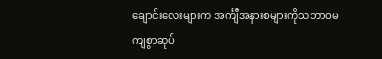ချောင်းလေးများက အင်္ကျီအနားစများကိုသဘာဝမကျစွာဆုပ်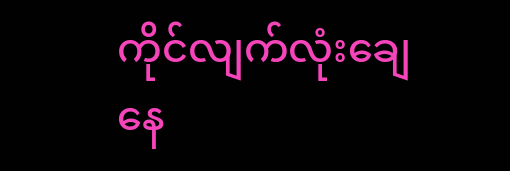ကိုင်လျက်လုံးချေနေ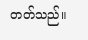တတ်သည်။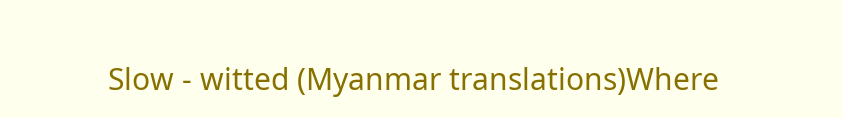Slow - witted (Myanmar translations)Where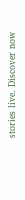stories live. Discover now